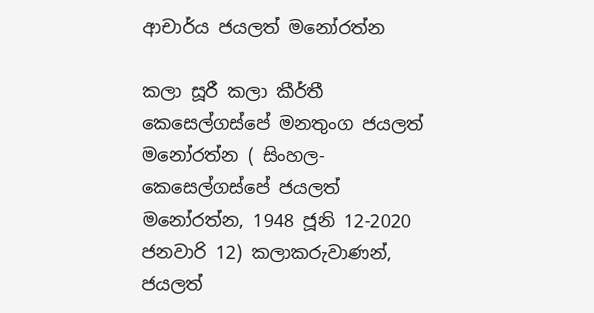ආචාර්ය ජයලත් මනෝරත්න

කලා සූරී කලා කීර්තී කෙසෙල්ගස්පේ මනතුංග ජයලත් ම‍නෝරත්න ( සිංහල-කෙසෙල්ගස්පේ ජයලත් මනෝරත්න, 1948 ජූනි 12-2020 ජනවාරි 12) කලාකරුවාණන්, ජයලත්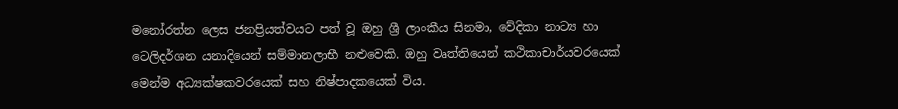මනෝරත්න ලෙස ජනප්‍රියත්වයට පත් වූ ඔහු ශ්‍රී ලාංකීය සිනමා, වේදිකා නාට්‍ය හා ටෙලිදර්ශන යනාදියෙන් සම්මානලාභී නළුවෙකි. ඔහු වෘත්තියෙන් කථිකාචාර්යවරයෙක් මෙන්ම අධ්‍යක්ෂකවරයෙක් සහ නිෂ්පාදකයෙක් විය.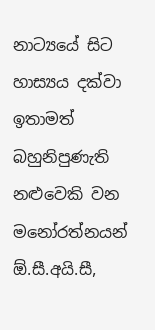නාට්‍යයේ සිට හාස්‍යය දක්වා ඉතාමත් බහුනිපුණැති නළුවෙකි වන මනෝරත්නයන් ඕ.සී.අයි.සී,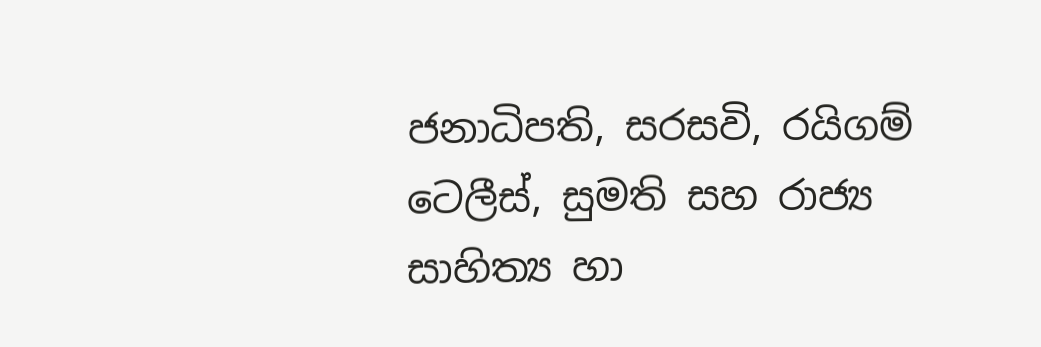ජනාධිපති, සරසවි, රයිගම් ටෙලීස්, සුමති සහ රාජ්‍ය සාහිත්‍ය හා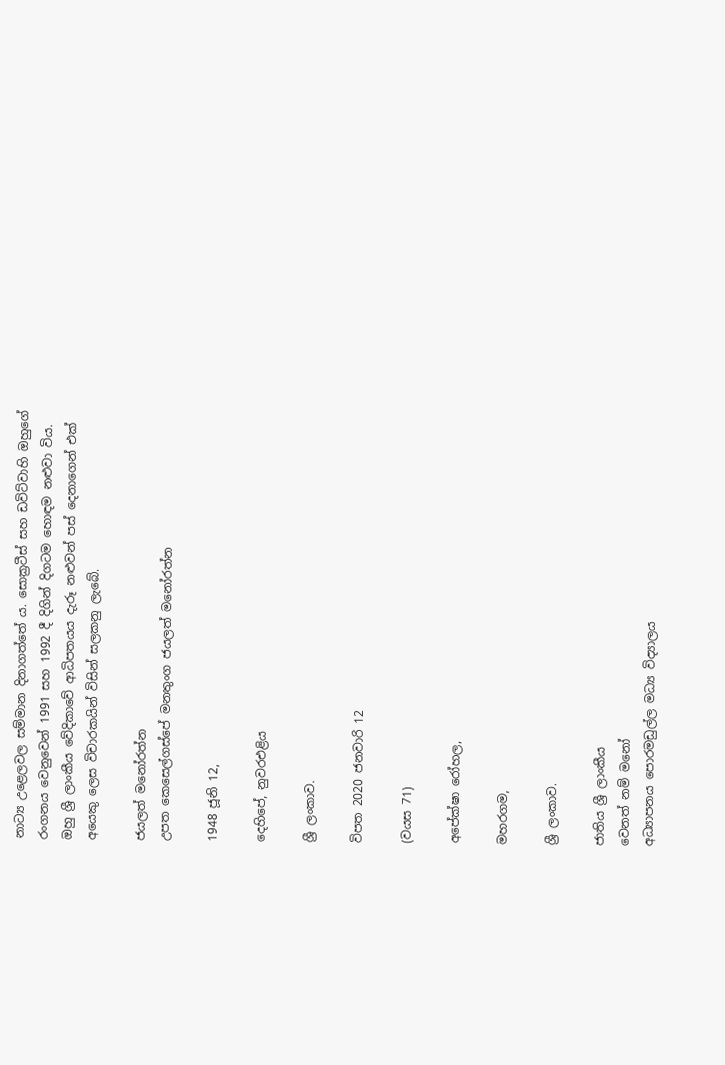නාට්‍ය උළෙලවල සම්මාන දිනාගත්තේ ය. සොක්‍රටීස් සහ ඩවිට්වාහි ඔහුගේ රංගනය වෙනුවෙන් 1991 සහ 1992 දී දිගින් දිගටම හොඳම නළුවා විය. ඔහු ශ්‍රී ල‍ාංකීය වේදිකාවේ ආධිපතයය දැරූ නළුවන් පස් දෙනාගෙන් එක් අයෙකු ලෙස විචාරකයින් විසින් සලකනු ලැබේ.

ජයලත් මනෝරත්න
උපත කෙසෙල්ගස්පේ මනතුංග ජයලත් මනෝරත්න

1948 ජූනි 12,

දෙහිපේ, නුවරඑළිය

ශ්‍රී ලංකාව.

විපත 2020 ජනවාරි 12

(වයස 71)

අපේක්ෂා රෝහල,

මහරගම,

ශ්‍රී ලංකාව.

ජාතිය ශ්‍රී ලාංකීය
වෙනත් නම් මනෝ
අධ්‍යාපනය පොරමඩුල්ල මධ්‍ය විද්‍යාලය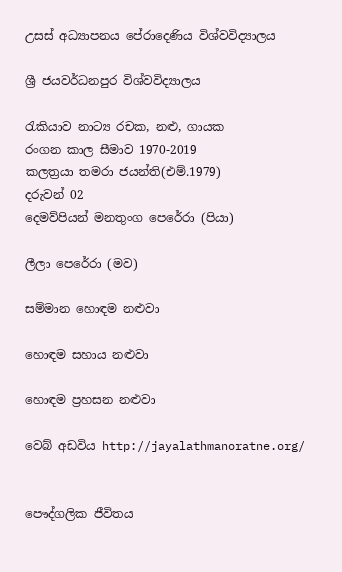උසස් අධ්‍යාපනය පේරාදෙණිය විශ්වවිද්‍යාලය

ශ්‍රී ජයවර්ධනපුර විශ්වවිද්‍යාලය

රැකියාව නාට්‍ය රචක, නළු, ගායක
රංගන කාල සීමාව 1970-2019
කලත්‍රයා තමරා ජයන්ති(එම්.1979)
දරුවන් 02
දෙමව්පියන් මනතුංග ‍පෙරේරා (පියා)

ලීලා පෙරේරා (මව)

සම්මාන හෙ‍ාඳම නළුවා

හොඳම සහාය නළුවා

හොඳම ප්‍රහසන නළුවා

වෙබ් අඩවිය http://jayalathmanoratne.org/


පෞද්ගලික ජීවිතය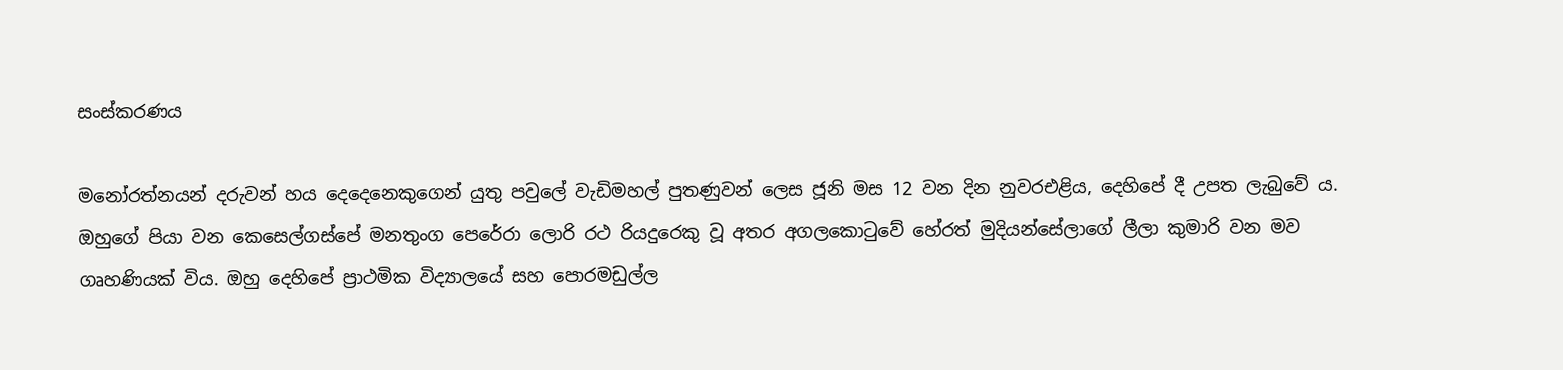සංස්කරණය

මනෝරත්නයන් දරුවන් හය දෙදෙනෙකුගෙන් යුතු පවුලේ වැඩිමහල් පුතණුවන් ලෙස ජූනි මස 12 වන දින නුවරඑළිය, දෙහිපේ දී උපත ලැබුවේ ය. ඔහුගේ පියා වන කෙසෙල්ගස්පේ මනතුංග පෙරේරා ලොරි රථ රියදුරෙකු වූ අතර අගලකොටුවේ හේරත් මුදියන්සේලාගේ ලීලා කුමාරි වන මව ගෘහණියක් විය. ඔහු දෙහිපේ ප්‍රාථමික විද්‍යාලයේ සහ පොරමඩුල්ල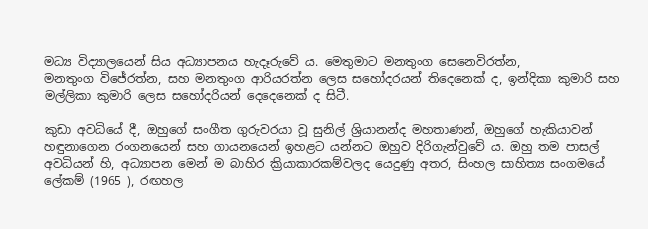මධ්‍ය විද්‍යාලයෙන් සිය අධ්‍යාපනය හැදෑරුවේ ය. මෙතුමාට මනතුංග සෙනෙවිරත්න, මනතුංග ‍විජේරත්න, සහ මනතුංග ආරියරත්න ලෙස සහෝදරයන් තිදෙනෙක් ද, ඉන්දිකා කුමාරි සහ මල්ලිකා කුමාරි ලෙස සහෝදරියන් දෙදෙනෙක් ද සිටී.

කුඩා අවධියේ දී, ඔහුගේ සංගීත ගුරුවරයා වූ සුනිල් ශ්‍රියානන්ද මහතාණන්, ඔහුගේ හැකියාවන් හඳුනාගෙන රංගනයෙන් සහ ගායනයෙන් ඉහළට යන්නට ඔහුව දිරිගැන්වුවේ ය. ඔහු තම පාසල් අවධියන් හි, අධ්‍යාපන මෙන් ම බාහිර ක්‍රියාකාරකම්වලද යෙදුණු අතර, සිංහල සාහිත්‍ය සංගමයේ ලේකම් (1965 ), රඟහල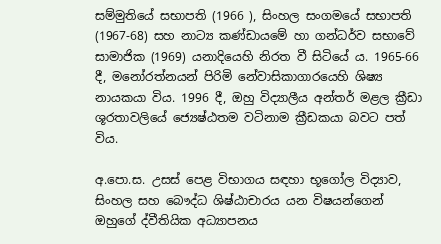සම්මුතියේ සභාපති (1966 ), සිංහල සංගමයේ සභාපති (1967-68) සහ නාට්‍ය කණ්ඩායමේ හා ගන්ධර්ව සභාවේ සාමාජික (1969) යනාදියෙහි නිරත වී සිටියේ ය. 1965-66 දී, මනෝරත්නයන් පිරිමි නේවාසිකාගාරයෙහි ශිෂ්‍ය නායකයා විය. 1996 දී, ඔහු විද්‍යාලීය අන්තර් මළල ක්‍රීඩා ශූරතාවලියේ ජ්‍යෙෂ්ඨතම වටිනාම ක්‍රීඩකයා බවට පත් විය.

අ.පො.ස. උසස් පෙළ විභාගය සඳහා භූගෝල විද්‍යාව, සිංහල සහ බෞද්ධ ශිෂ්ඨාචාරය යන විෂයන්ගෙන් ඔහුගේ ද්වීතියික අධ්‍යාපනය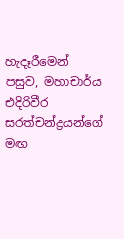හැදෑරීමෙන් පසුව, මහාචාර්ය එදිරිවීර සරත්චන්ද්‍රයන්ගේ මඟ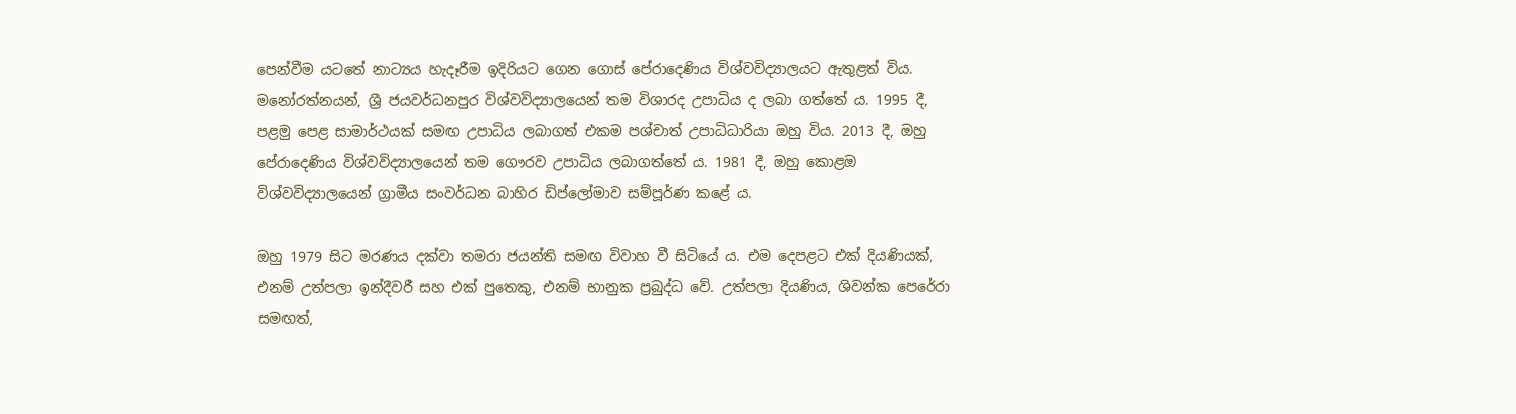පෙන්වීම යටතේ නාට්‍යය හැදෑරීම ඉදිරියට ගෙන ගොස් පේරාදෙණිය විශ්වවිද්‍යාලයට ඇතුළත් විය. මනෝරත්නයන්, ශ්‍රී ජයවර්ධනපුර විශ්වවිද්‍යාලයෙන් තම විශාරද උපාධිය ද ලබා ගත්තේ ය. 1995 දී, පළමු පෙළ සාමාර්ථයක් සමඟ උපාධිය ලබාගත් එකම පශ්චාත් උපාධිධාරියා ඔහු විය. 2013 දී, ඔහු පේරාදෙණිය විශ්වවිද්‍යාලයෙන් තම ගෞරව උපාධිය ලබාගත්තේ ය. 1981 දී, ඔහු කොළඔ විශ්වවිද්‍යාලයෙන් ග්‍රාමීය සංවර්ධන බාහිර ඩිප්ලෝමාව සම්පූර්ණ කළේ ය.

ඔහු 1979 සිට මරණය දක්වා තමරා ජයන්ති සමඟ විවාහ වී සිටියේ ය. එම දෙපළට එක් දියණියක්, එනම් උත්පලා ඉන්දීවරී සහ එක් පුතෙකු, එනම් භානුක ප්‍රබුද්ධ වේ. උත්පලා දියණිය, ශිවන්ක පෙරේරා සමඟත්,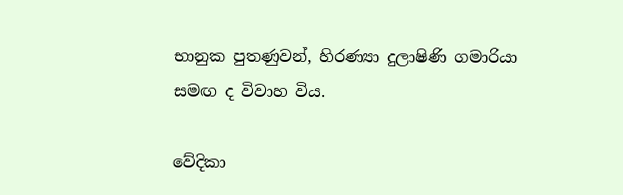භානුක පුතණුවන්, හිරණ්‍යා දුලාෂිණි ගමාරියා සමඟ ද විවාහ විය.

වේදිකා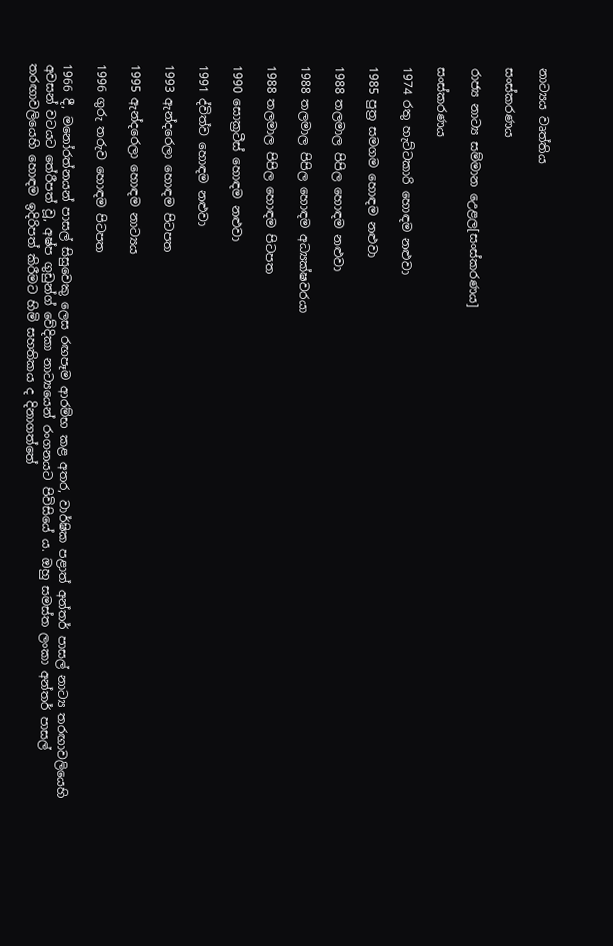නාට්‍යය වෘත්තිය

සංස්කරණය

රාජ්‍ය නාට්‍ය සම්මාන උෙළල[සංස්කරණය]

සංස්කරණය

1974 රතු හැට්ටකාරි හොඳම නළුවා

1985 පුත්‍ර සමගම හොඳම නළුවා

1988 තලමාල පිපිල හොඳම නළුවා

1988 තලමාල පිපිල හොඳම අධ්‍යක්ෂවරයා

1988 තලමාල පිපිල හොඳම පිටපත

1990 සොක්‍රටීස් හොඳම නළුවා

1991 ද්විත්ව හොඳම නළුවා

1993 ඇන්දරෙලා හොඳම පිටපත

1995 ඇන්දරෙලා හොඳම නාට්‍යය

1996 ගුරු තරුව හොඳම පිටපත

1966 දී, මනෝරත්නයන් පාසල් සිසුවෙකු ලෙස රඟපෑම ආරම්භ කළ අතර, වාර්ෂික පළාත් අන්තර් පාසල් නාට්‍ය තරඟාවලියෙහි අවසන් වටයට තේරීපත් වූ, අෂ්ප ගුඩුන්ග් වේදිකා නාට්‍යයෙන් රංගනයට පිවිසියේ ය. ඔහු සමස්ත ලංකා අන්තර් පාසල් තරඟාවලියෙහි හොඳම ඉදිරිපත් කිරීම‍ට හිමි සහතිකය ද දිනාගත්තේ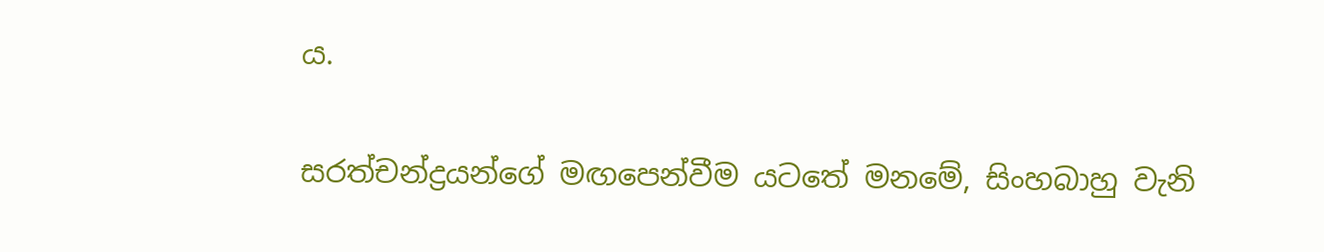ය.

සරත්චන්ද්‍රයන්ගේ මඟපෙන්වීම යටතේ මනමේ, සිංහබාහු වැනි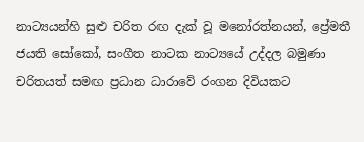නාට්‍යයන්හි සුළු චරිත රඟ දැක් වූ මනෝරත්නයන්, ප්‍රේමතී ජයති සෝකෝ, සංගීත නාටක නාට්‍යයේ උද්දල බමුණා චරිතයත් සමඟ ප්‍රධාන ධාරාවේ රංගන දිවියකට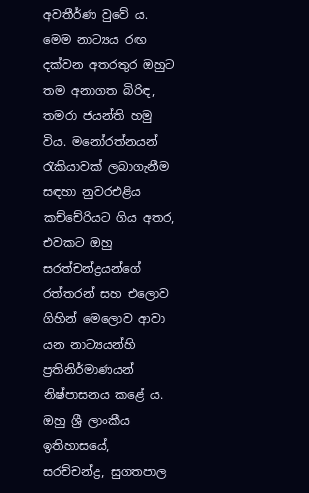අවතීර්ණ වුවේ ය. මෙම නාට්‍යය රඟ දක්වන අතරතුර ඔහුට තම අනාගත බිරිඳ, තමරා ජයන්ති හමු විය. මනෝරත්නයන් රැකියාවක් ලබාගැනීම සඳහා නුවරඑළිය කච්චේරියට ගිය අතර, එවකට ඔහු සරත්චන්ද්‍රයන්ගේ රත්තරන් සහ එලෙ‍ාව ගිහින් මෙලොව ආවා යන නාට්‍යයන්හි ප්‍රතිනිර්මාණයන් නිෂ්පාසනය කළේ ය. ඔහු ශ්‍රී ලාංකීය ඉතිහාසයේ, සරච්චන්ද්‍ර, සුගතපාල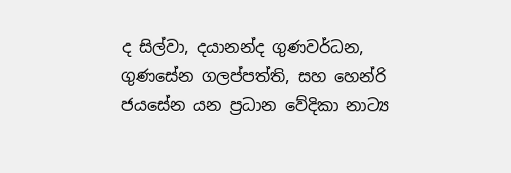ද සිල්වා, දයානන්ද ගුණවර්ධන, ගුණසේන ගලප්පත්ති, සහ හෙන්රි ජයසේන යන ප්‍රධාන වේදිකා නාට්‍ය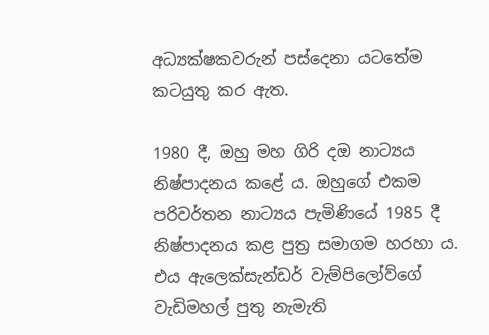අධ්‍යක්ෂකවරුන් පස්දෙනා යටතේම කටයුතු කර ඇත.

1980 දී, ඔහු මහ ගිරි දඔ නාට්‍යය නිෂ්පාදනය කළේ ය. ඔහුගේ එකම පරිවර්තන නාට්‍යය පැමිණියේ 1985 දී නිෂ්පාදනය කළ පුත්‍ර සමාගම හරහා ය. එය ඇලෙක්සැන්ඩර් වැම්පිලෝව්ගේ වැඩිමහල් පුතු නැමැති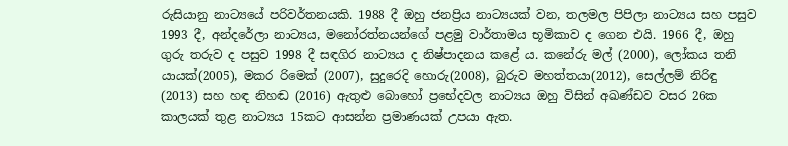රුසියානු නාට්‍යයේ පරිවර්තනයකි. 1988 දී ඔහු ජනප්‍රිය නාට්‍යයක් වන, තලමල පිපිලා නාට්‍යය සහ පසුව 1993 දී, අන්දරේලා නාට්‍යය, මනෝරත්නයන්ගේ පළමු වාර්තාමය භූමිකාව ද ගෙන එයි. 1966 දී, ඔහු ගුරු තරුව ද පසුව 1998 දී සඳගිර නාට්‍යය ද නිෂ්පාදනය කළේ ය. කනේරු මල් (2000), ලෝකය තනි යායක්(2005), මකර රිමෙක් (2007), සුදුරෙදි හොරු(2008), බුරුව මහත්තයා(2012), සෙල්ලම් නිරිඳු (2013) සහ හඳ නිහඬ (2016) ඇතුළු බොහෝ ප්‍රභේදවල නාට්‍යය ඔහු විසින් අඛණ්ඩව වසර 26ක කාලයක් තුළ නාට්‍යය 15කට ආසන්න ප්‍රමාණයක් උපයා ඇත.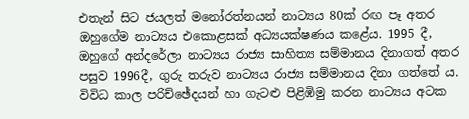එතැන් සිට ජයලත් මනෝරත්නයන් නාට්‍යය 80ක් රඟ පෑ අතර ඔහුගේම නාට්‍යය එකොළසක් අධ්‍යයක්ෂණය කළේය. 1995 දී, ඔහුගේ අන්දරේලා නාට්‍යය රාජ්‍ය සාහිත්‍ය සම්මානය දිනාගත් අතර පසුව 1996දී, ගුරු තරුව නාට්‍යය රාජ්‍ය සම්මානය දිනා ගත්තේ ය. විවිධ කාල පරිච්ඡේදයන් හා ගැටළු පිළිඹිමු කරන නාට්‍යය අටක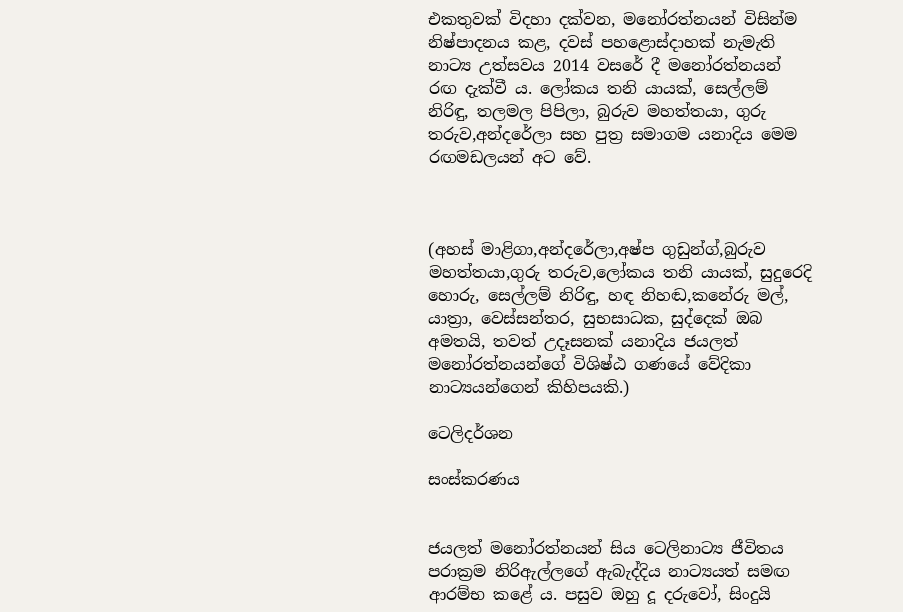එකතුවක් විදහා දක්වන, මනෝරත්නයන් විසින්ම නිෂ්පාදනය කළ, දවස් පහළොස්දාහක් නැමැති නාට්‍ය උත්සවය 2014 වසරේ දී මනෝරත්නයන් රඟ දැක්වී ය. ලෝකය තනි යායක්, සෙල්ලම් නිරිඳු, තලමල පිපිලා, බුරුව මහත්තයා, ගුරු තරුව,අන්දරේලා සහ පුත්‍ර සමාගම යනාදිය මෙම රඟමඩලයන් අට වේ.



(අහස් මාළිගා,අන්දරේලා,අෂ්ප ගුඩුන්ග්,බුරුව මහත්තයා,ගුරු තරුව,ලෝකය තනි යායක්, සුදුරෙදි හොරු, සෙල්ලම් නිරිඳු, හඳ නිහඬ,කනේරු මල්, යාත්‍රා, වෙස්සන්තර, සුභසාධක, සුද්දෙක් ඔබ අමතයි, තවත් උදෑසනක් යනාදිය ජයලත් මනෝරත්නයන්ගේ විශිෂ්ඨ ගණයේ වේදිකා නාට්‍යයන්ගෙන් කිහිපයකි.)

ටෙලිදර්ශන

සංස්කරණය


ජයලත් මනෝරත්නයන් සිය ටෙලිනාට්‍ය ජීවිතය පරාක්‍රම නිරිඇල්ලගේ ඇබැද්දිය නාට්‍යයත් සමඟ ආරම්භ කළේ ය. පසුව ඔහු දූ දරුවෝ, සිංදුයි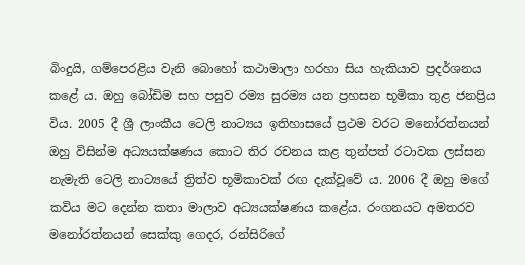බිංදුයි, ගම්පෙරළිය වැනි බොහෝ කථාමාලා හරහා සිය හැකියාව ප්‍රදර්ශනය කළේ ය. ඔහු බෝඩිම සහ පසුව රම්‍ය සුරම්‍ය යන ප්‍රහසන භූමිකා තුළ ජනප්‍රිය විය. 2005 දී ශ්‍රී ලාංකීය ටෙලි නාට්‍යය ඉතිහාසයේ ප්‍රථම වරට මනෝරත්නයන් ඔහු විසින්ම අධ්‍යයක්ෂණය කොට තිර රචනය කළ තුන්පත් රටාවක ලස්සන නැමැති ටෙලි නාට්‍යයේ ත්‍රිත්ව භූමිකාවක් රඟ දැක්වූවේ ය. 2006 දී ඔහු මගේ කවිය මට දෙන්න කතා මාලාව අධ්‍යයක්ෂණය කළේය. රංගනයට අමතරව මනෝරත්නයන් සෙක්කු ගෙදර, රන්සිරිගේ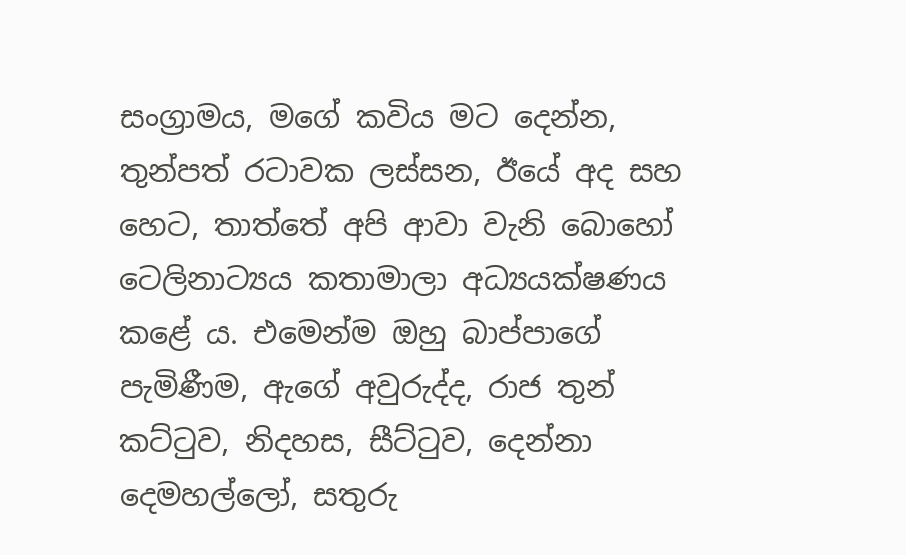සංග්‍රාමය, මගේ කවිය මට දෙන්න, තුන්පත් රටාවක ලස්සන, ඊයේ අද සහ හෙට, තාත්තේ අපි ආවා වැනි බොහෝ ටෙලිනාට්‍යය කතාමාලා අධ්‍යයක්ෂණය කළේ ය. එමෙන්ම ඔහු බාප්පාගේ පැමිණීම, ඇගේ අවුරුද්ද, රාජ තුන් කට්ටුව, නිදහස, සීට්ටුව, දෙන්නා දෙමහල්ලෝ, සතුරු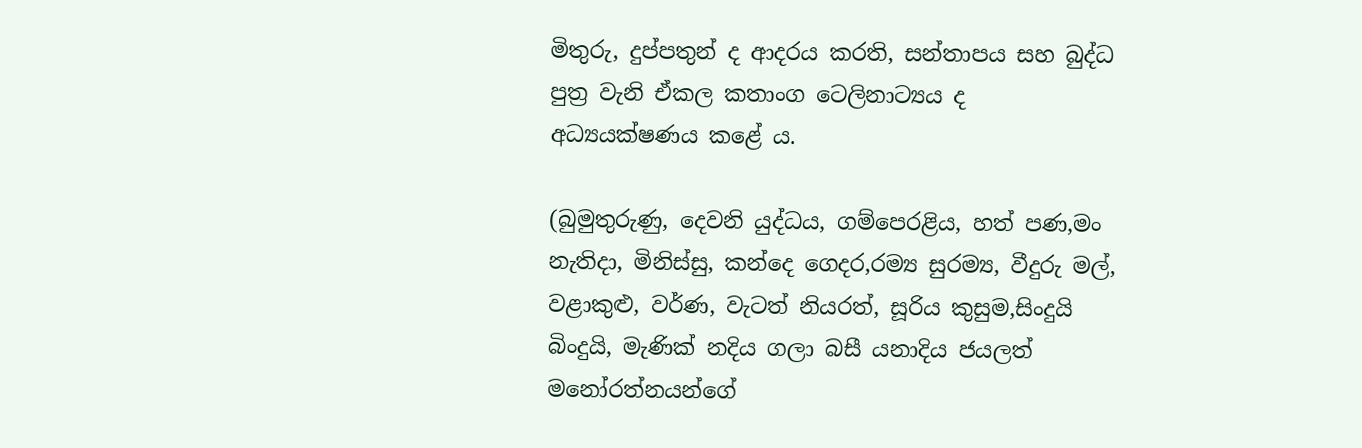මිතුරු, දුප්පතුන් ද ආදරය කරති, සන්තාපය සහ බුද්ධ පුත්‍ර වැනි ඒකල කතාංග ටෙලිනාට්‍යය ද අධ්‍යයක්ෂණය කළේ ය.

(බුමුතුරුණු, දෙවනි යුද්ධය, ගම්පෙරළිය, හත් පණ,මං නැතිදා, මිනිස්සු, කන්දෙ ගෙදර,රම්‍ය සුරම්‍ය, වීදුරු මල්, වළාකුළු, වර්ණ, වැටත් නියරත්, සූරිය කුසුම,සිංදුයි බිංදුයි, මැණික් නදිය ගලා බසී යනාදිය ජයලත් මනෝරත්නයන්ගේ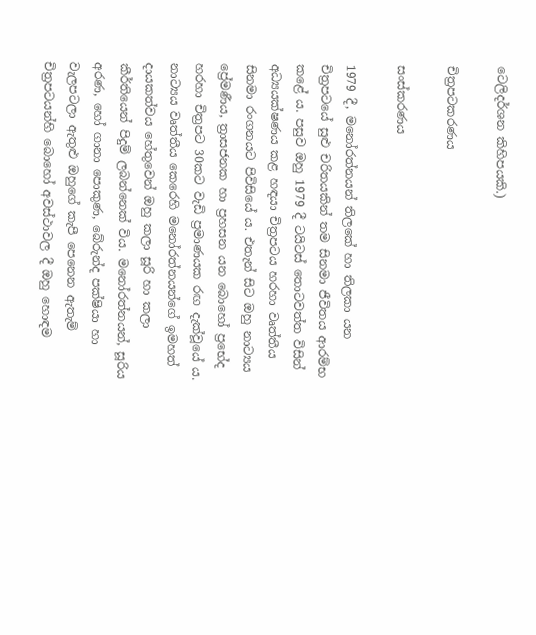ටෙලිදර්ශන කිහිපයකි.)

චිත්‍රපටකරණය

සංස්කරණය

1979 දී, මනෝරත්නයන් තිලකේ හා තිලකා යන චිත්‍රපටයේ සුළු චරිතයකින් තම සිනමා ජීවිතය ආරම්භ කළේ ය. පසුව ඔහු 1979 දී ටයිටස් තොටවත්ත විසින් අධ්‍යයක්ෂණය කළ හඳයා චිත්‍රපටය හරහා වෘත්තීය සිනමා රංගනයට පිවිසියේ ය. එතැන් සිට ඔහු නාට්‍යය ප්‍රේමණීය, ත්‍රාසජනක හා ප්‍රහසන යන බොහෝ ප්‍රභේද හරහා චිත්‍රපට 30කට වැඩි ප්‍රමාණයක රඟ දැක්වූයේ ය. නාට්‍යය වෘත්තීය කෙරෙහි මනෝරත්නයන්ගේ ඉමහත් දායකත්වය හේතුවෙන් ඔහු කලා සූරි හා කලා කීර්තියෙන් පිදුම් ලබන්නෙක් විය. මනෝරත්නයන්, සූරිය අරණ, හෝ ගානා පොකුණ, බේරුන්ද පක්ෂියා හා වැලපටලා ඇතුළු ඔහුගේ කැපී පෙනෙන ඇතැම් චිත්‍රපටයන්හි බොහෝ අවස්ථාවල දී ඔහු හොඳම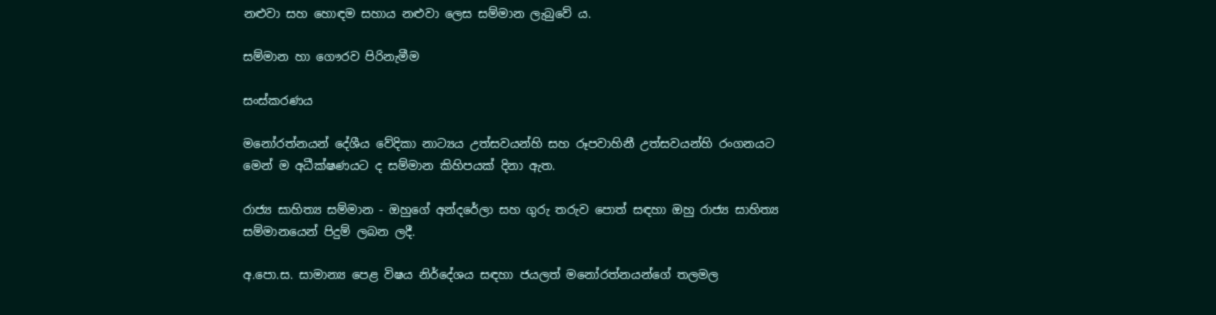නළුවා සහ හොඳම සහාය නළුවා ලෙස සම්මාන ලැබුවේ ය.

සම්මාන හා ගෞරව පිරිනැමීම

සංස්කරණය

මනෝරත්නයන් දේශීය වේදිකා නාට්‍යය උත්සවයන්හි සහ රූපවාහිනී උත්සවයන්හි රංගනයට මෙන් ම අධීක්ෂණයට ද සම්මාන කිහිපයක් දිනා ඇත.

රාජ්‍ය සාහිත්‍ය සම්මාන - ඔහුගේ අන්දරේලා සහ ගුරු තරුව පොත් සඳහා ඔහු රාජ්‍ය සාහිත්‍ය සම්මානයෙන් පිදුම් ලබන ලදී.

අ.පො.ස. සාමාන්‍ය පෙළ විෂය නිර්දේශය සඳහා ජයලත් මනෝරත්නයන්ගේ තලමල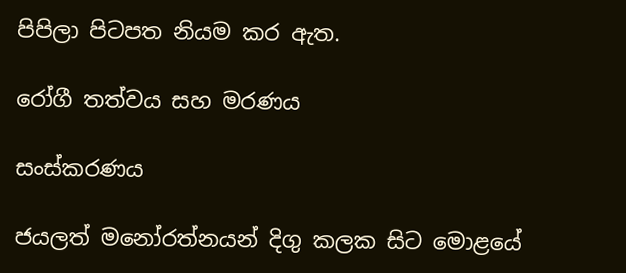පිපිලා පිටපත නියම කර ඇත.

රෝගී තත්වය සහ මරණය

සංස්කරණය

ජයලත් මනෝරත්නයන් දිගු කලක සිට මොළයේ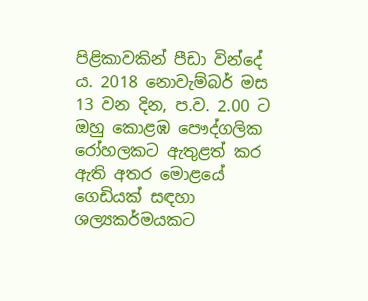පිළිකාවකින් පීඩා වින්දේ ය. 2018 නොවැම්බර් මස 13 වන දින, ප.ව. 2.00 ට ඔහු කොළඹ පෞද්ගලික රෝහලකට ඇතුළත් කර ඇති අතර මොළයේ ගෙඩියක් සඳහා ශල්‍යකර්මයකට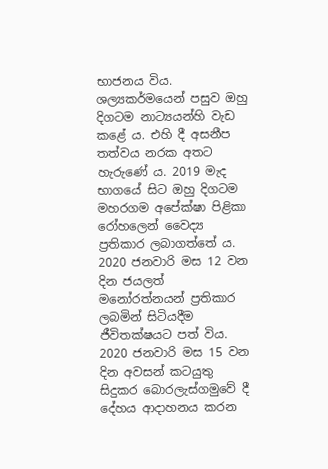භාජනය විය. ශල්‍යකර්මයෙන් පසුව ඔහු දිගටම නාට්‍යයන්හි වැඩ කළේ ය. එහි දී අසනීප තත්වය නරක අතට හැරුණේ ය. 2019 මැද භාගයේ සිට ඔහු දිගටම මහරගම අපේක්ෂා පිළිකා රෝහලෙන් වෛද්‍ය ප්‍රතිකාර ලබාගත්තේ ය. 2020 ජනවාරි මස 12 වන දින ජයලත් මනෝරත්නයන් ප්‍රතිකාර ලබමින් සිටියදීම ජීවිතක්ෂයට පත් විය. 2020 ජනවාරි මස 15 වන දින අවසන් කටයුතු සිදුකර බොරලැස්ගමුවේ දී දේහය ආදාහනය කරන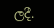ලදී.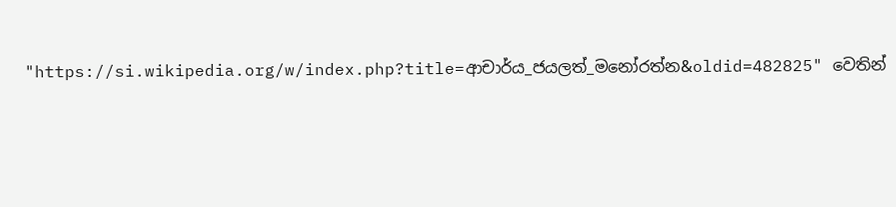"https://si.wikipedia.org/w/index.php?title=ආචාර්ය_ජයලත්_මනෝරත්න&oldid=482825" වෙතින්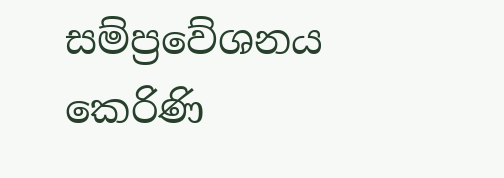සම්ප්‍රවේශනය කෙරිණි